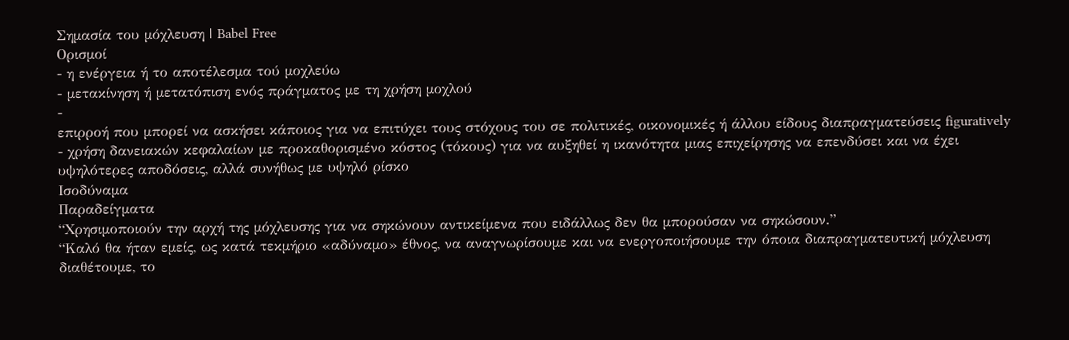Σημασία του μόχλευση | Babel Free
Ορισμοί
- η ενέργεια ή το αποτέλεσμα τού μοχλεύω
- μετακίνηση ή μετατόπιση ενός πράγματος με τη χρήση μοχλού
-
επιρροή που μπορεί να ασκήσει κάποιος για να επιτύχει τους στόχους του σε πολιτικές, οικονομικές ή άλλου είδους διαπραγματεύσεις figuratively
- χρήση δανειακών κεφαλαίων με προκαθορισμένο κόστος (τόκους) για να αυξηθεί η ικανότητα μιας επιχείρησης να επενδύσει και να έχει υψηλότερες αποδόσεις, αλλά συνήθως με υψηλό ρίσκο
Ισοδύναμα
Παραδείγματα
“Χρησιμοποιούν την αρχή της μόχλευσης για να σηκώνουν αντικείμενα που ειδάλλως δεν θα μπορούσαν να σηκώσουν.”
“Καλό θα ήταν εμείς, ως κατά τεκμήριο «αδύναμο» έθνος, να αναγνωρίσουμε και να ενεργοποιήσουμε την όποια διαπραγματευτική μόχλευση διαθέτουμε, το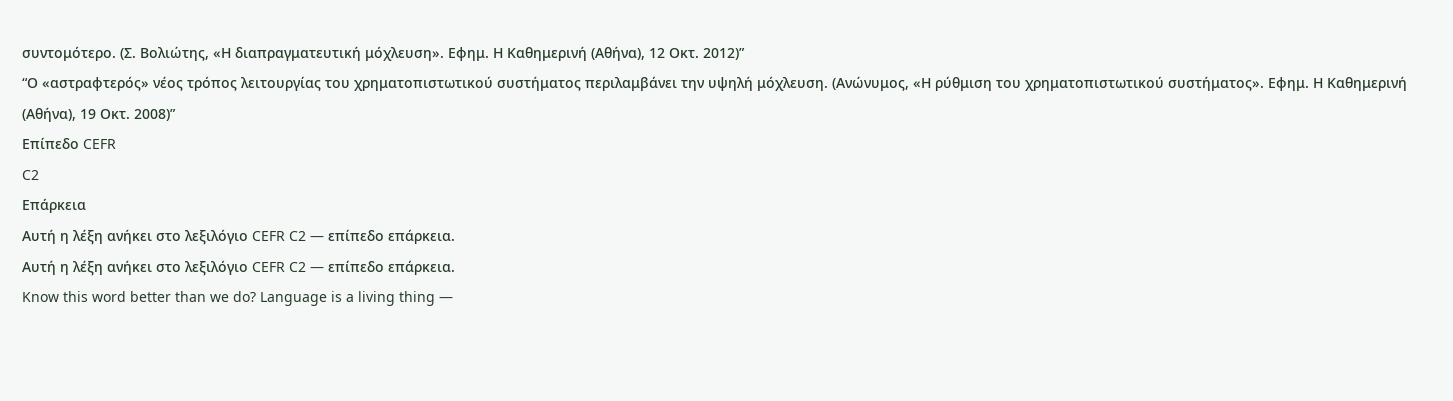συντομότερο. (Σ. Βολιώτης, «Η διαπραγματευτική μόχλευση». Εφημ. Η Καθημερινή (Αθήνα), 12 Οκτ. 2012)”
“Ο «αστραφτερός» νέος τρόπος λειτουργίας του χρηματοπιστωτικού συστήματος περιλαμβάνει την υψηλή μόχλευση. (Ανώνυμος, «Η ρύθμιση του χρηματοπιστωτικού συστήματος». Εφημ. Η Καθημερινή (Αθήνα), 19 Οκτ. 2008)”
Επίπεδο CEFR
C2
Επάρκεια
Αυτή η λέξη ανήκει στο λεξιλόγιο CEFR C2 — επίπεδο επάρκεια.
Αυτή η λέξη ανήκει στο λεξιλόγιο CEFR C2 — επίπεδο επάρκεια.
Know this word better than we do? Language is a living thing —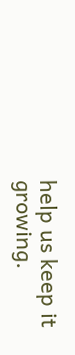help us keep it growing.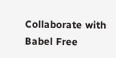Collaborate with Babel Free